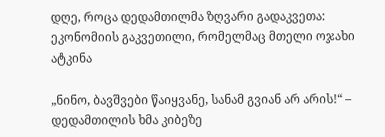დღე, როცა დედამთილმა ზღვარი გადაკვეთა: ეკონომიის გაკვეთილი, რომელმაც მთელი ოჯახი ატკინა

„ნინო, ბავშვები წაიყვანე, სანამ გვიან არ არის!“ – დედამთილის ხმა კიბეზე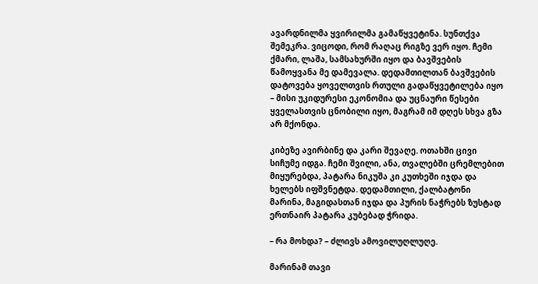ავარდნილმა ყვირილმა გამაწყვეტინა. სუნთქვა შემეკრა. ვიცოდი, რომ რაღაც რიგზე ვერ იყო. ჩემი ქმარი, ლაშა, სამსახურში იყო და ბავშვების წამოყვანა მე დამევალა. დედამთილთან ბავშვების დატოვება ყოველთვის რთული გადაწყვეტილება იყო – მისი უკიდურესი ეკონომია და უცნაური წესები ყველასთვის ცნობილი იყო, მაგრამ იმ დღეს სხვა გზა არ მქონდა.

კიბეზე ავირბინე და კარი შევაღე. ოთახში ცივი სიჩუმე იდგა. ჩემი შვილი, ანა, თვალებში ცრემლებით მიყურებდა, პატარა ნიკუშა კი კუთხეში იჯდა და ხელებს იფშვნეტდა. დედამთილი, ქალბატონი მარინა, მაგიდასთან იჯდა და პურის ნაჭრებს ზუსტად ერთნაირ პატარა კუბებად ჭრიდა.

– რა მოხდა? – ძლივს ამოვილუღლუღე.

მარინამ თავი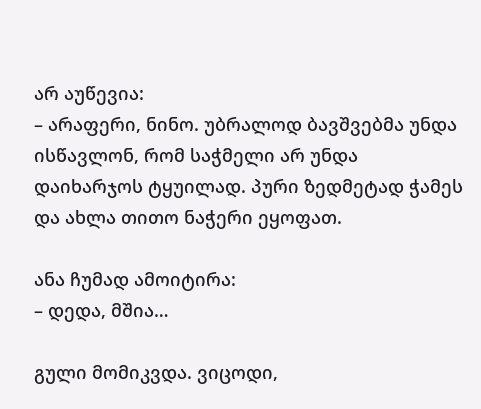არ აუწევია:
– არაფერი, ნინო. უბრალოდ ბავშვებმა უნდა ისწავლონ, რომ საჭმელი არ უნდა დაიხარჯოს ტყუილად. პური ზედმეტად ჭამეს და ახლა თითო ნაჭერი ეყოფათ.

ანა ჩუმად ამოიტირა:
– დედა, მშია…

გული მომიკვდა. ვიცოდი,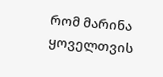რომ მარინა ყოველთვის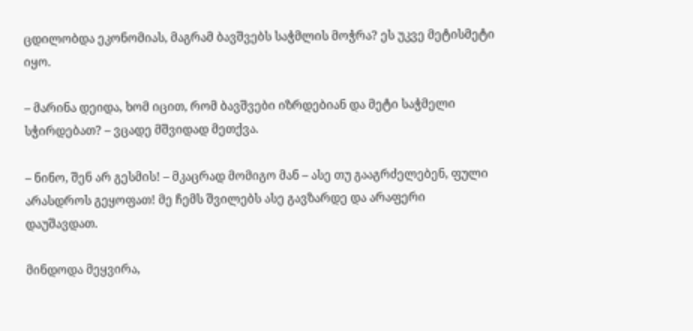ცდილობდა ეკონომიას, მაგრამ ბავშვებს საჭმლის მოჭრა? ეს უკვე მეტისმეტი იყო.

– მარინა დეიდა, ხომ იცით, რომ ბავშვები იზრდებიან და მეტი საჭმელი სჭირდებათ? – ვცადე მშვიდად მეთქვა.

– ნინო, შენ არ გესმის! – მკაცრად მომიგო მან – ასე თუ გააგრძელებენ, ფული არასდროს გეყოფათ! მე ჩემს შვილებს ასე გავზარდე და არაფერი დაუშავდათ.

მინდოდა მეყვირა,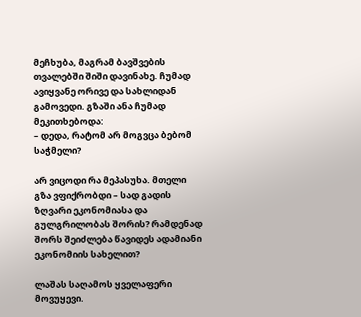მეჩხუბა, მაგრამ ბავშვების თვალებში შიში დავინახე. ჩუმად ავიყვანე ორივე და სახლიდან გამოვედი. გზაში ანა ჩუმად მეკითხებოდა:
– დედა, რატომ არ მოგვცა ბებომ საჭმელი?

არ ვიცოდი რა მეპასუხა. მთელი გზა ვფიქრობდი – სად გადის ზღვარი ეკონომიასა და გულგრილობას შორის? რამდენად შორს შეიძლება წავიდეს ადამიანი ეკონომიის სახელით?

ლაშას საღამოს ყველაფერი მოვუყევი.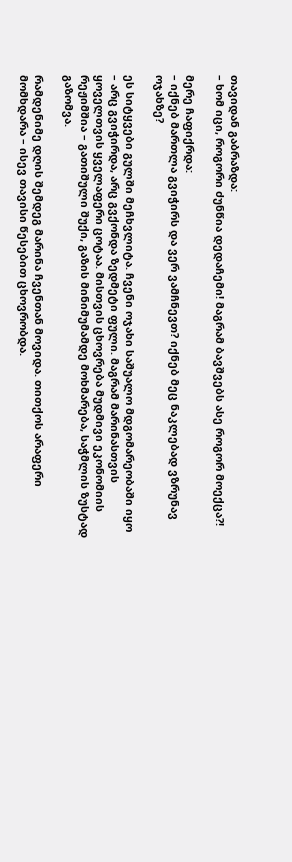თავიდან გაბრაზდა:
– ხომ იცი, როგორი ძუნწია დედაჩემი! მაგრამ ბავშვებს ასე როგორ მოექცა?!

მერე ჩაფიქრდა:
– იქნებ მართლა გვიჭირს და ვერ ვამჩნევთ? იქნებ მეც ნაკლებად ვზრუნავ ოჯახზე?

ეს სიტყვები გულში მეჩხვლიტა. ჩვენი ოჯახი საშუალო მდგომარეობაში იყო – არც გვიჭირდა, არც გვქონდა ზედმეტი ფული. მაგრამ მარინასთვის ყოველთვის ყველაფერი ცოტაა. მისთვის ცხოვრება მუდმივი ეკონომიის რეჟიმშია – გათიშული შუქი, გაზის მინიმუმამდე მოხმარება, საჭმლის ზუსტად გაზომვა.

რამდენიმე დღის შემდეგ მარინა ჩვენთან მოვიდა. თითქოს არაფერი მომხდარა – ისევ თავისი წესებით ცხოვრობდა.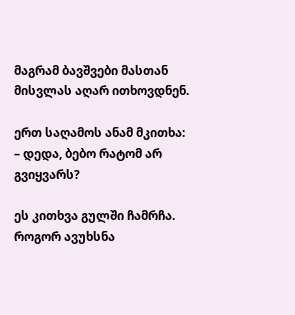მაგრამ ბავშვები მასთან მისვლას აღარ ითხოვდნენ.

ერთ საღამოს ანამ მკითხა:
– დედა, ბებო რატომ არ გვიყვარს?

ეს კითხვა გულში ჩამრჩა. როგორ ავუხსნა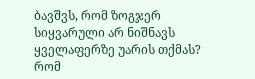ბავშვს, რომ ზოგჯერ სიყვარული არ ნიშნავს ყველაფერზე უარის თქმას? რომ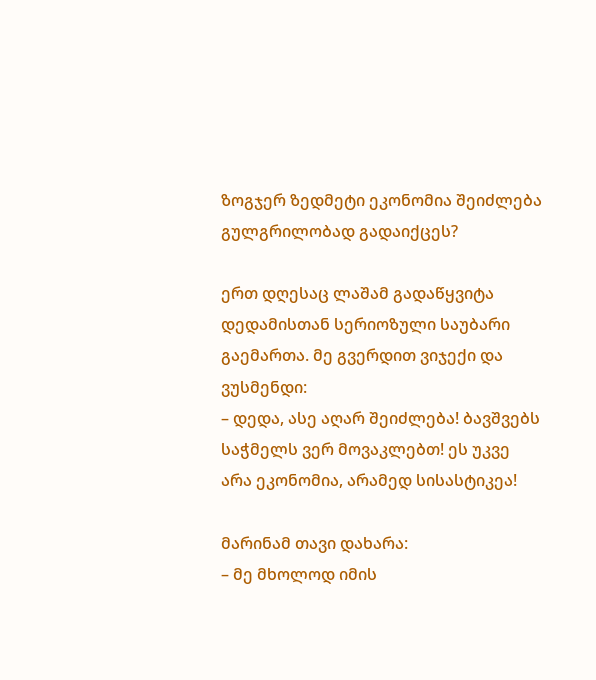ზოგჯერ ზედმეტი ეკონომია შეიძლება გულგრილობად გადაიქცეს?

ერთ დღესაც ლაშამ გადაწყვიტა დედამისთან სერიოზული საუბარი გაემართა. მე გვერდით ვიჯექი და ვუსმენდი:
– დედა, ასე აღარ შეიძლება! ბავშვებს საჭმელს ვერ მოვაკლებთ! ეს უკვე არა ეკონომია, არამედ სისასტიკეა!

მარინამ თავი დახარა:
– მე მხოლოდ იმის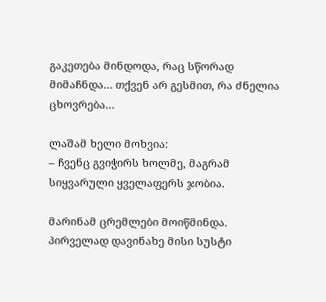გაკეთება მინდოდა, რაც სწორად მიმაჩნდა… თქვენ არ გესმით, რა ძნელია ცხოვრება…

ლაშამ ხელი მოხვია:
– ჩვენც გვიჭირს ხოლმე, მაგრამ სიყვარული ყველაფერს ჯობია.

მარინამ ცრემლები მოიწმინდა. პირველად დავინახე მისი სუსტი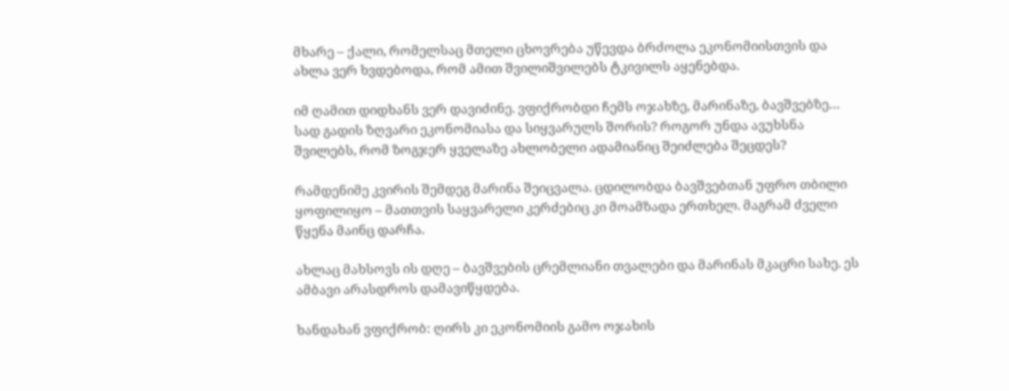მხარე – ქალი, რომელსაც მთელი ცხოვრება უწევდა ბრძოლა ეკონომიისთვის და ახლა ვერ ხვდებოდა, რომ ამით შვილიშვილებს ტკივილს აყენებდა.

იმ ღამით დიდხანს ვერ დავიძინე. ვფიქრობდი ჩემს ოჯახზე, მარინაზე, ბავშვებზე… სად გადის ზღვარი ეკონომიასა და სიყვარულს შორის? როგორ უნდა ავუხსნა შვილებს, რომ ზოგჯერ ყველაზე ახლობელი ადამიანიც შეიძლება შეცდეს?

რამდენიმე კვირის შემდეგ მარინა შეიცვალა. ცდილობდა ბავშვებთან უფრო თბილი ყოფილიყო – მათთვის საყვარელი კერძებიც კი მოამზადა ერთხელ. მაგრამ ძველი წყენა მაინც დარჩა.

ახლაც მახსოვს ის დღე – ბავშვების ცრემლიანი თვალები და მარინას მკაცრი სახე. ეს ამბავი არასდროს დამავიწყდება.

ხანდახან ვფიქრობ: ღირს კი ეკონომიის გამო ოჯახის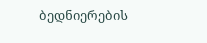ბედნიერების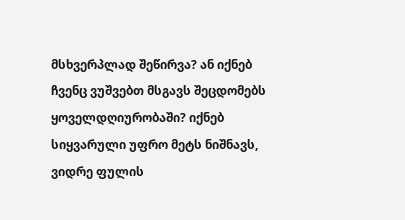მსხვერპლად შეწირვა? ან იქნებ ჩვენც ვუშვებთ მსგავს შეცდომებს ყოველდღიურობაში? იქნებ სიყვარული უფრო მეტს ნიშნავს, ვიდრე ფულის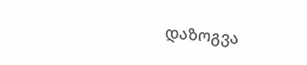დაზოგვა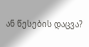ან წესების დაცვა?